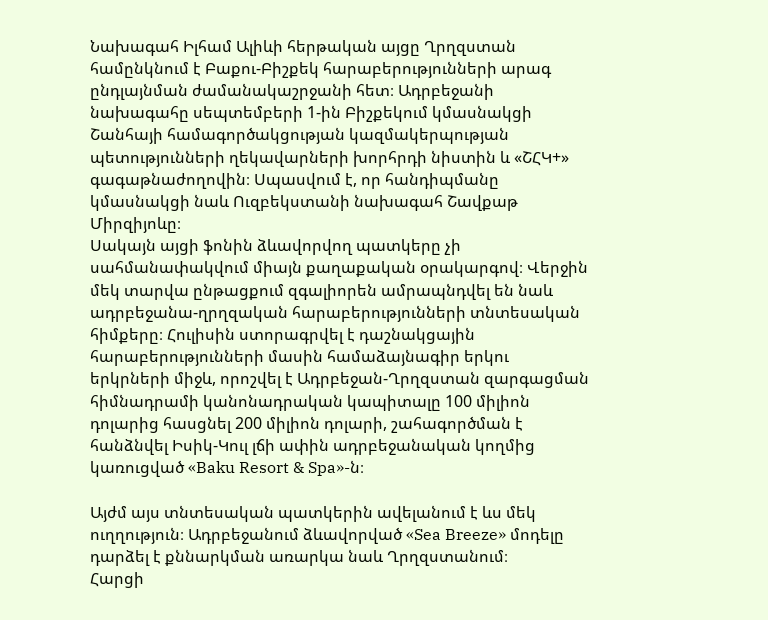Նախագահ Իլհամ Ալիևի հերթական այցը Ղրղզստան համընկնում է Բաքու-Բիշքեկ հարաբերությունների արագ ընդլայնման ժամանակաշրջանի հետ։ Ադրբեջանի նախագահը սեպտեմբերի 1-ին Բիշքեկում կմասնակցի Շանհայի համագործակցության կազմակերպության պետությունների ղեկավարների խորհրդի նիստին և «ՇՀԿ+» գագաթնաժողովին։ Սպասվում է, որ հանդիպմանը կմասնակցի նաև Ուզբեկստանի նախագահ Շավքաթ Միրզիյոևը։
Սակայն այցի ֆոնին ձևավորվող պատկերը չի սահմանափակվում միայն քաղաքական օրակարգով։ Վերջին մեկ տարվա ընթացքում զգալիորեն ամրապնդվել են նաև ադրբեջանա-ղրղզական հարաբերությունների տնտեսական հիմքերը։ Հուլիսին ստորագրվել է դաշնակցային հարաբերությունների մասին համաձայնագիր երկու երկրների միջև, որոշվել է Ադրբեջան-Ղրղզստան զարգացման հիմնադրամի կանոնադրական կապիտալը 100 միլիոն դոլարից հասցնել 200 միլիոն դոլարի, շահագործման է հանձնվել Իսիկ-Կուլ լճի ափին ադրբեջանական կողմից կառուցված «Baku Resort & Spa»-ն։

Այժմ այս տնտեսական պատկերին ավելանում է ևս մեկ ուղղություն։ Ադրբեջանում ձևավորված «Sea Breeze» մոդելը դարձել է քննարկման առարկա նաև Ղրղզստանում։
Հարցի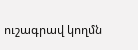ուշագրավ կողմն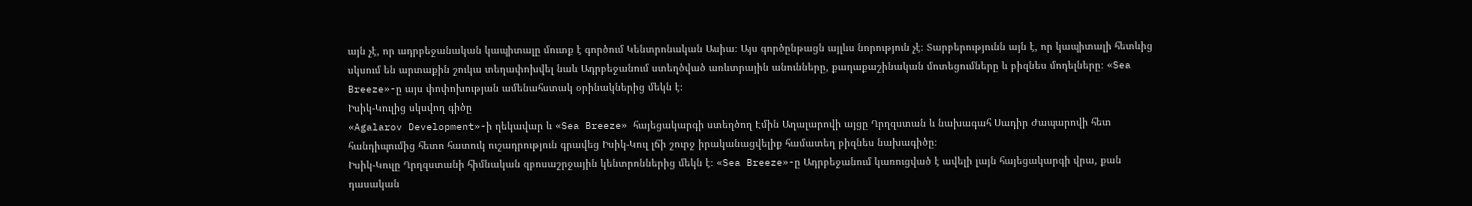այն չէ, որ ադրբեջանական կապիտալը մուտք է գործում Կենտրոնական Ասիա։ Այս գործընթացն այլևս նորություն չէ։ Տարբերությունն այն է, որ կապիտալի հետևից սկսում են արտաքին շուկա տեղափոխվել նաև Ադրբեջանում ստեղծված առևտրային անունները, քաղաքաշինական մոտեցումները և բիզնես մոդելները։ «Sea Breeze»-ը այս փոփոխության ամենահստակ օրինակներից մեկն է։
Իսիկ-Կուլից սկսվող գիծը
«Agalarov Development»-ի ղեկավար և «Sea Breeze» հայեցակարգի ստեղծող Էմին Աղալարովի այցը Ղրղզստան և նախագահ Սադիր Ժապարովի հետ հանդիպումից հետո հատուկ ուշադրություն գրավեց Իսիկ-Կուլ լճի շուրջ իրականացվելիք համատեղ բիզնես նախագիծը։
Իսիկ-Կուլը Ղրղզստանի հիմնական զբոսաշրջային կենտրոններից մեկն է։ «Sea Breeze»-ը Ադրբեջանում կառուցված է ավելի լայն հայեցակարգի վրա, քան դասական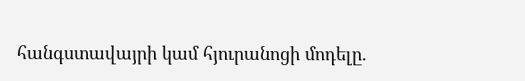հանգստավայրի կամ հյուրանոցի մոդելը.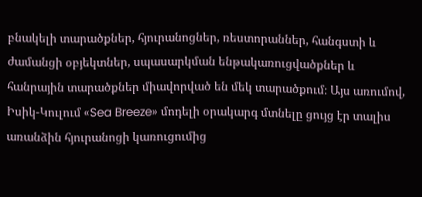բնակելի տարածքներ, հյուրանոցներ, ռեստորաններ, հանգստի և ժամանցի օբյեկտներ, սպասարկման ենթակառուցվածքներ և հանրային տարածքներ միավորված են մեկ տարածքում։ Այս առումով, Իսիկ-Կուլում «Sea Breeze» մոդելի օրակարգ մտնելը ցույց էր տալիս առանձին հյուրանոցի կառուցումից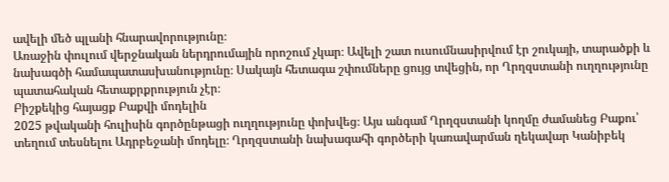ավելի մեծ պլանի հնարավորությունը։
Առաջին փուլում վերջնական ներդրումային որոշում չկար։ Ավելի շատ ուսումնասիրվում էր շուկայի, տարածքի և նախագծի համապատասխանությունը։ Սակայն հետագա շփումները ցույց տվեցին, որ Ղրղզստանի ուղղությունը պատահական հետաքրքրություն չէր։
Բիշքեկից հայացք Բաքվի մոդելին
2025 թվականի հուլիսին գործընթացի ուղղությունը փոխվեց։ Այս անգամ Ղրղզստանի կողմը ժամանեց Բաքու՝ տեղում տեսնելու Ադրբեջանի մոդելը։ Ղրղզստանի նախագահի գործերի կառավարման ղեկավար Կանիբեկ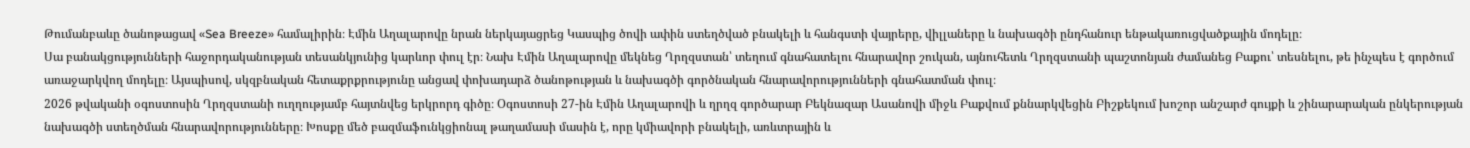Թումանբաևը ծանոթացավ «Sea Breeze» համալիրին։ Էմին Աղալարովը նրան ներկայացրեց Կասպից ծովի ափին ստեղծված բնակելի և հանգստի վայրերը, վիլլաները և նախագծի ընդհանուր ենթակառուցվածքային մոդելը։
Սա բանակցությունների հաջորդականության տեսանկյունից կարևոր փուլ էր։ Նախ Էմին Աղալարովը մեկնեց Ղրղզստան՝ տեղում գնահատելու հնարավոր շուկան, այնուհետև Ղրղզստանի պաշտոնյան ժամանեց Բաքու՝ տեսնելու, թե ինչպես է գործում առաջարկվող մոդելը։ Այսպիսով, սկզբնական հետաքրքրությունը անցավ փոխադարձ ծանոթության և նախագծի գործնական հնարավորությունների գնահատման փուլ։
2026 թվականի օգոստոսին Ղրղզստանի ուղղությամբ հայտնվեց երկրորդ գիծը։ Օգոստոսի 27-ին Էմին Աղալարովի և ղրղզ գործարար Բեկնազար Ասանովի միջև Բաքվում քննարկվեցին Բիշքեկում խոշոր անշարժ գույքի և շինարարական ընկերության նախագծի ստեղծման հնարավորությունները։ Խոսքը մեծ բազմաֆունկցիոնալ թաղամասի մասին է, որը կմիավորի բնակելի, առևտրային և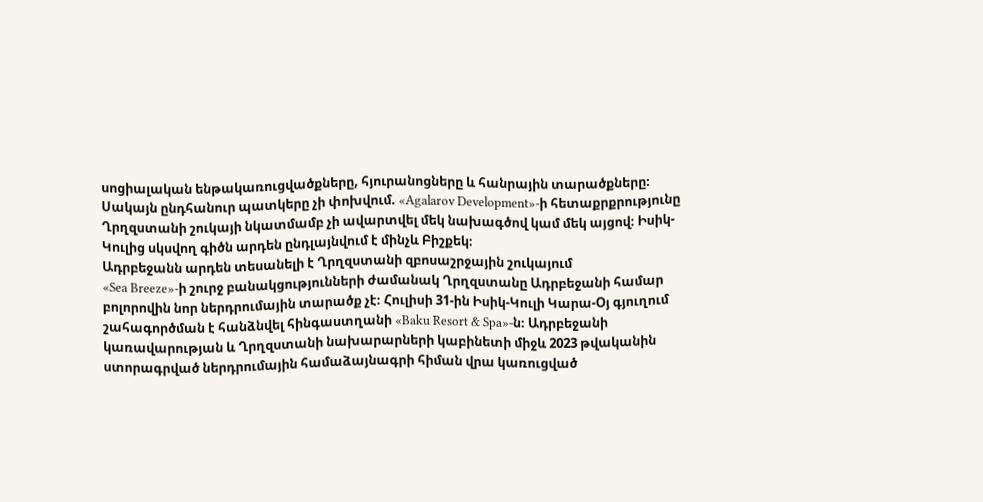սոցիալական ենթակառուցվածքները, հյուրանոցները և հանրային տարածքները։
Սակայն ընդհանուր պատկերը չի փոխվում. «Agalarov Development»-ի հետաքրքրությունը Ղրղզստանի շուկայի նկատմամբ չի ավարտվել մեկ նախագծով կամ մեկ այցով։ Իսիկ-Կուլից սկսվող գիծն արդեն ընդլայնվում է մինչև Բիշքեկ։
Ադրբեջանն արդեն տեսանելի է Ղրղզստանի զբոսաշրջային շուկայում
«Sea Breeze»-ի շուրջ բանակցությունների ժամանակ Ղրղզստանը Ադրբեջանի համար բոլորովին նոր ներդրումային տարածք չէ։ Հուլիսի 31-ին Իսիկ-Կուլի Կարա-Օյ գյուղում շահագործման է հանձնվել հինգաստղանի «Baku Resort & Spa»-ն։ Ադրբեջանի կառավարության և Ղրղզստանի նախարարների կաբինետի միջև 2023 թվականին ստորագրված ներդրումային համաձայնագրի հիման վրա կառուցված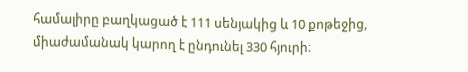համալիրը բաղկացած է 111 սենյակից և 10 քոթեջից, միաժամանակ կարող է ընդունել 330 հյուրի։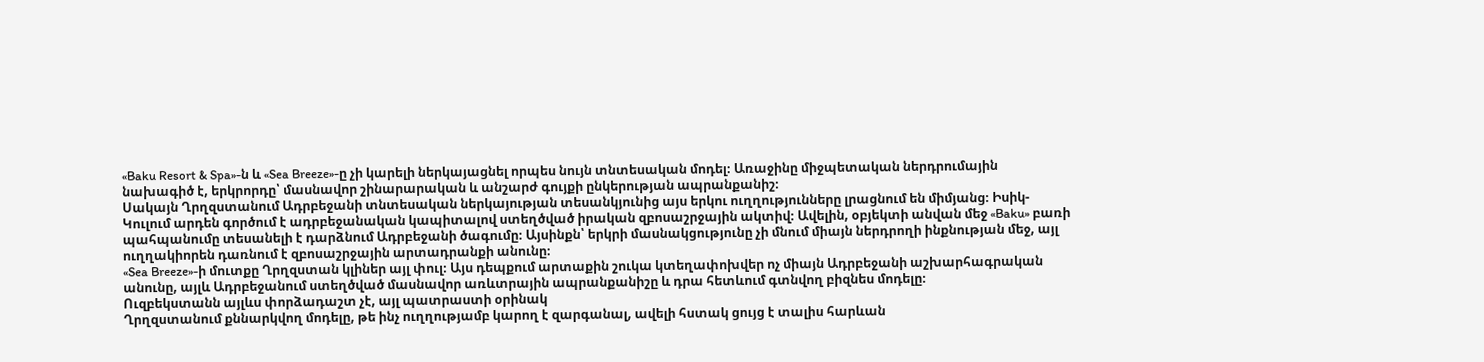«Baku Resort & Spa»-ն և «Sea Breeze»-ը չի կարելի ներկայացնել որպես նույն տնտեսական մոդել։ Առաջինը միջպետական ներդրումային նախագիծ է, երկրորդը՝ մասնավոր շինարարական և անշարժ գույքի ընկերության ապրանքանիշ։
Սակայն Ղրղզստանում Ադրբեջանի տնտեսական ներկայության տեսանկյունից այս երկու ուղղությունները լրացնում են միմյանց։ Իսիկ-Կուլում արդեն գործում է ադրբեջանական կապիտալով ստեղծված իրական զբոսաշրջային ակտիվ։ Ավելին, օբյեկտի անվան մեջ «Baku» բառի պահպանումը տեսանելի է դարձնում Ադրբեջանի ծագումը։ Այսինքն՝ երկրի մասնակցությունը չի մնում միայն ներդրողի ինքնության մեջ, այլ ուղղակիորեն դառնում է զբոսաշրջային արտադրանքի անունը։
«Sea Breeze»-ի մուտքը Ղրղզստան կլիներ այլ փուլ։ Այս դեպքում արտաքին շուկա կտեղափոխվեր ոչ միայն Ադրբեջանի աշխարհագրական անունը, այլև Ադրբեջանում ստեղծված մասնավոր առևտրային ապրանքանիշը և դրա հետևում գտնվող բիզնես մոդելը։
Ուզբեկստանն այլևս փորձադաշտ չէ, այլ պատրաստի օրինակ
Ղրղզստանում քննարկվող մոդելը, թե ինչ ուղղությամբ կարող է զարգանալ, ավելի հստակ ցույց է տալիս հարևան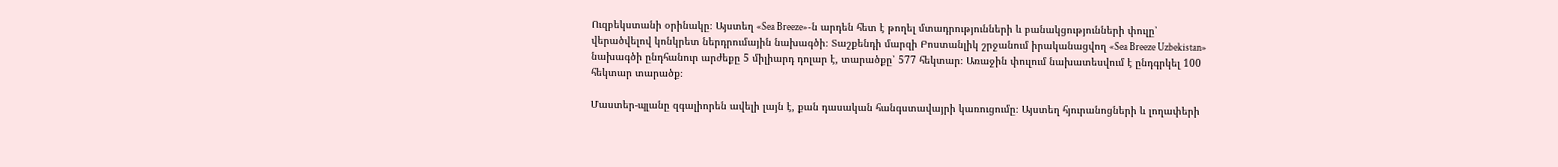Ուզբեկստանի օրինակը։ Այստեղ «Sea Breeze»-ն արդեն հետ է թողել մտադրությունների և բանակցությունների փուլը՝ վերածվելով կոնկրետ ներդրումային նախագծի։ Տաշքենդի մարզի Բոստանլիկ շրջանում իրականացվող «Sea Breeze Uzbekistan» նախագծի ընդհանուր արժեքը 5 միլիարդ դոլար է, տարածքը՝ 577 հեկտար։ Առաջին փուլում նախատեսվում է ընդգրկել 100 հեկտար տարածք։

Մաստեր-պլանը զգալիորեն ավելի լայն է, քան դասական հանգստավայրի կառուցումը։ Այստեղ հյուրանոցների և լողափերի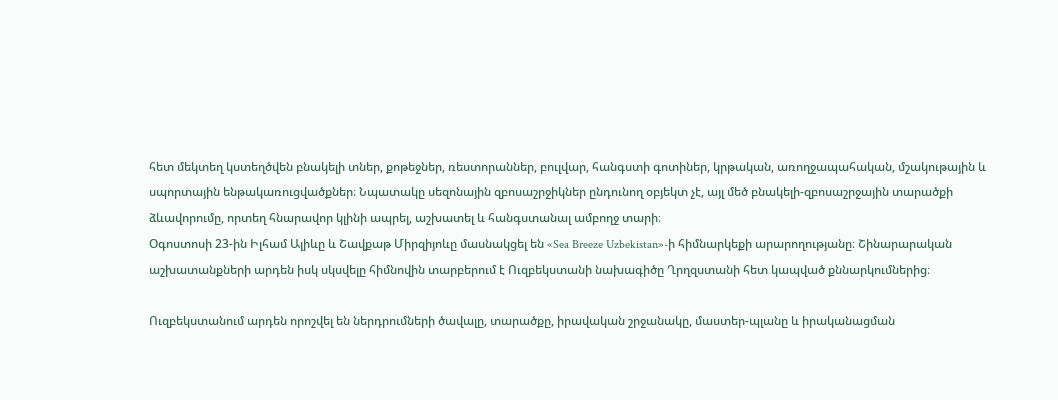հետ մեկտեղ կստեղծվեն բնակելի տներ, քոթեջներ, ռեստորաններ, բուլվար, հանգստի գոտիներ, կրթական, առողջապահական, մշակութային և սպորտային ենթակառուցվածքներ։ Նպատակը սեզոնային զբոսաշրջիկներ ընդունող օբյեկտ չէ, այլ մեծ բնակելի-զբոսաշրջային տարածքի ձևավորումը, որտեղ հնարավոր կլինի ապրել, աշխատել և հանգստանալ ամբողջ տարի։
Օգոստոսի 23-ին Իլհամ Ալիևը և Շավքաթ Միրզիյոևը մասնակցել են «Sea Breeze Uzbekistan»-ի հիմնարկեքի արարողությանը։ Շինարարական աշխատանքների արդեն իսկ սկսվելը հիմնովին տարբերում է Ուզբեկստանի նախագիծը Ղրղզստանի հետ կապված քննարկումներից։

Ուզբեկստանում արդեն որոշվել են ներդրումների ծավալը, տարածքը, իրավական շրջանակը, մաստեր-պլանը և իրականացման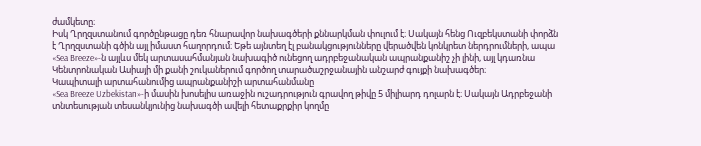ժամկետը։
Իսկ Ղրղզստանում գործընթացը դեռ հնարավոր նախագծերի քննարկման փուլում է։ Սակայն հենց Ուզբեկստանի փորձն է Ղրղզստանի գծին այլ իմաստ հաղորդում։ Եթե այնտեղ էլ բանակցությունները վերածվեն կոնկրետ ներդրումների, ապա «Sea Breeze»-ն այլևս մեկ արտասահմանյան նախագիծ ունեցող ադրբեջանական ապրանքանիշ չի լինի, այլ կդառնա Կենտրոնական Ասիայի մի քանի շուկաներում գործող տարածաշրջանային անշարժ գույքի նախագծեր։
Կապիտալի արտահանումից ապրանքանիշի արտահանմանը
«Sea Breeze Uzbekistan»-ի մասին խոսելիս առաջին ուշադրություն գրավող թիվը 5 միլիարդ դոլարն է։ Սակայն Ադրբեջանի տնտեսության տեսանկյունից նախագծի ավելի հետաքրքիր կողմը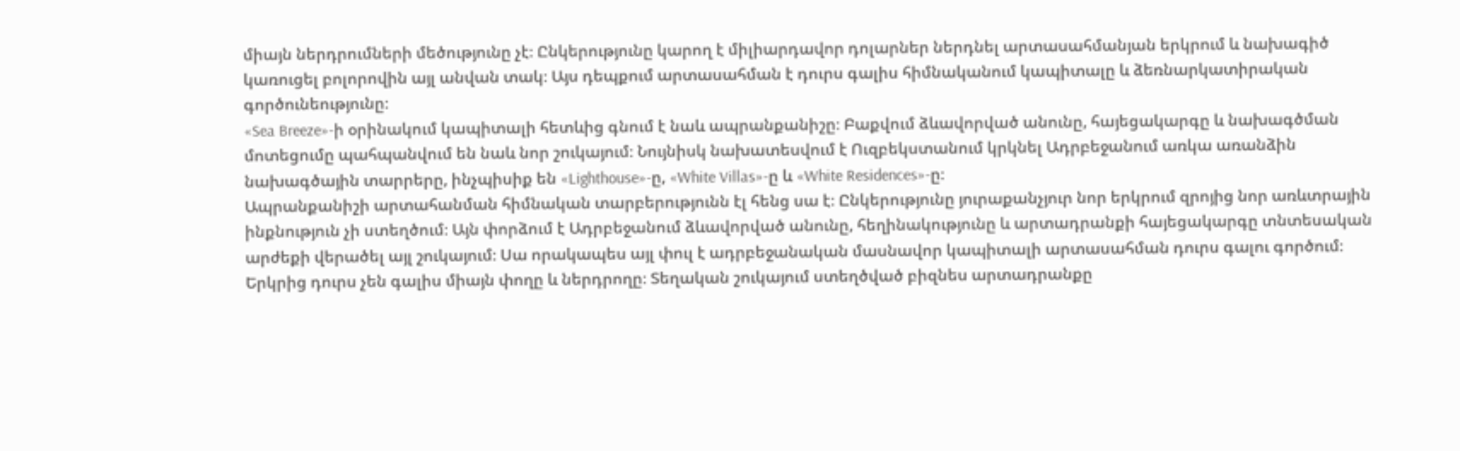միայն ներդրումների մեծությունը չէ։ Ընկերությունը կարող է միլիարդավոր դոլարներ ներդնել արտասահմանյան երկրում և նախագիծ կառուցել բոլորովին այլ անվան տակ։ Այս դեպքում արտասահման է դուրս գալիս հիմնականում կապիտալը և ձեռնարկատիրական գործունեությունը։
«Sea Breeze»-ի օրինակում կապիտալի հետևից գնում է նաև ապրանքանիշը։ Բաքվում ձևավորված անունը, հայեցակարգը և նախագծման մոտեցումը պահպանվում են նաև նոր շուկայում։ Նույնիսկ նախատեսվում է Ուզբեկստանում կրկնել Ադրբեջանում առկա առանձին նախագծային տարրերը, ինչպիսիք են «Lighthouse»-ը, «White Villas»-ը և «White Residences»-ը։
Ապրանքանիշի արտահանման հիմնական տարբերությունն էլ հենց սա է։ Ընկերությունը յուրաքանչյուր նոր երկրում զրոյից նոր առևտրային ինքնություն չի ստեղծում։ Այն փորձում է Ադրբեջանում ձևավորված անունը, հեղինակությունը և արտադրանքի հայեցակարգը տնտեսական արժեքի վերածել այլ շուկայում։ Սա որակապես այլ փուլ է ադրբեջանական մասնավոր կապիտալի արտասահման դուրս գալու գործում։
Երկրից դուրս չեն գալիս միայն փողը և ներդրողը։ Տեղական շուկայում ստեղծված բիզնես արտադրանքը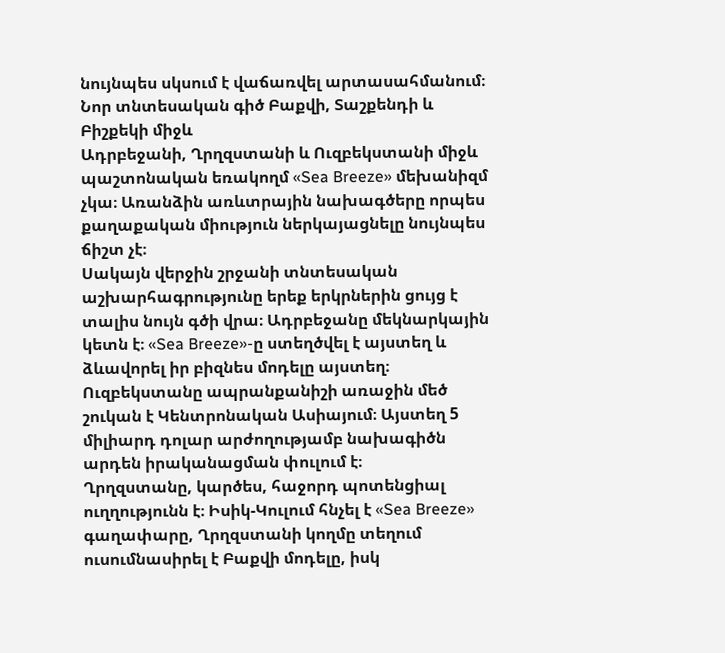նույնպես սկսում է վաճառվել արտասահմանում։
Նոր տնտեսական գիծ Բաքվի, Տաշքենդի և Բիշքեկի միջև
Ադրբեջանի, Ղրղզստանի և Ուզբեկստանի միջև պաշտոնական եռակողմ «Sea Breeze» մեխանիզմ չկա։ Առանձին առևտրային նախագծերը որպես քաղաքական միություն ներկայացնելը նույնպես ճիշտ չէ։
Սակայն վերջին շրջանի տնտեսական աշխարհագրությունը երեք երկրներին ցույց է տալիս նույն գծի վրա։ Ադրբեջանը մեկնարկային կետն է։ «Sea Breeze»-ը ստեղծվել է այստեղ և ձևավորել իր բիզնես մոդելը այստեղ։ Ուզբեկստանը ապրանքանիշի առաջին մեծ շուկան է Կենտրոնական Ասիայում։ Այստեղ 5 միլիարդ դոլար արժողությամբ նախագիծն արդեն իրականացման փուլում է։
Ղրղզստանը, կարծես, հաջորդ պոտենցիալ ուղղությունն է։ Իսիկ-Կուլում հնչել է «Sea Breeze» գաղափարը, Ղրղզստանի կողմը տեղում ուսումնասիրել է Բաքվի մոդելը, իսկ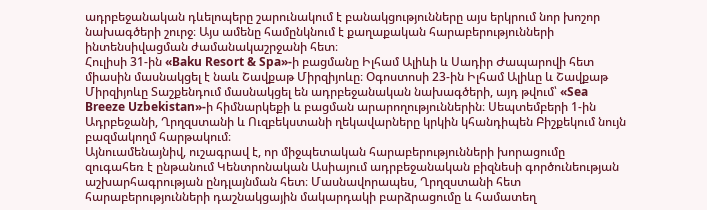ադրբեջանական դևելոպերը շարունակում է բանակցությունները այս երկրում նոր խոշոր նախագծերի շուրջ։ Այս ամենը համընկնում է քաղաքական հարաբերությունների ինտենսիվացման ժամանակաշրջանի հետ։
Հուլիսի 31-ին «Baku Resort & Spa»-ի բացմանը Իլհամ Ալիևի և Սադիր Ժապարովի հետ միասին մասնակցել է նաև Շավքաթ Միրզիյոևը։ Օգոստոսի 23-ին Իլհամ Ալիևը և Շավքաթ Միրզիյոևը Տաշքենդում մասնակցել են ադրբեջանական նախագծերի, այդ թվում՝ «Sea Breeze Uzbekistan»-ի հիմնարկեքի և բացման արարողություններին։ Սեպտեմբերի 1-ին Ադրբեջանի, Ղրղզստանի և Ուզբեկստանի ղեկավարները կրկին կհանդիպեն Բիշքեկում նույն բազմակողմ հարթակում։
Այնուամենայնիվ, ուշագրավ է, որ միջպետական հարաբերությունների խորացումը զուգահեռ է ընթանում Կենտրոնական Ասիայում ադրբեջանական բիզնեսի գործունեության աշխարհագրության ընդլայնման հետ։ Մասնավորապես, Ղրղզստանի հետ հարաբերությունների դաշնակցային մակարդակի բարձրացումը և համատեղ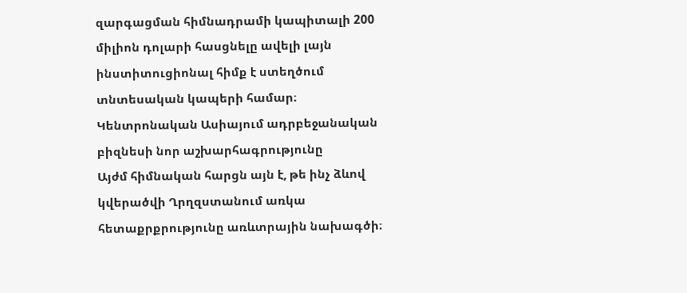զարգացման հիմնադրամի կապիտալի 200 միլիոն դոլարի հասցնելը ավելի լայն ինստիտուցիոնալ հիմք է ստեղծում տնտեսական կապերի համար։
Կենտրոնական Ասիայում ադրբեջանական բիզնեսի նոր աշխարհագրությունը
Այժմ հիմնական հարցն այն է, թե ինչ ձևով կվերածվի Ղրղզստանում առկա հետաքրքրությունը առևտրային նախագծի։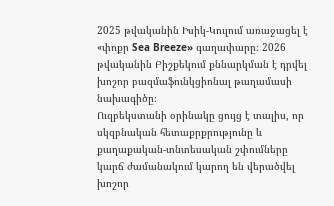2025 թվականին Իսիկ-Կուլում առաջացել է «փոքր Sea Breeze» գաղափարը։ 2026 թվականին Բիշքեկում քննարկման է դրվել խոշոր բազմաֆունկցիոնալ թաղամասի նախագիծը։
Ուզբեկստանի օրինակը ցույց է տալիս, որ սկզբնական հետաքրքրությունը և քաղաքական-տնտեսական շփումները կարճ ժամանակում կարող են վերածվել խոշոր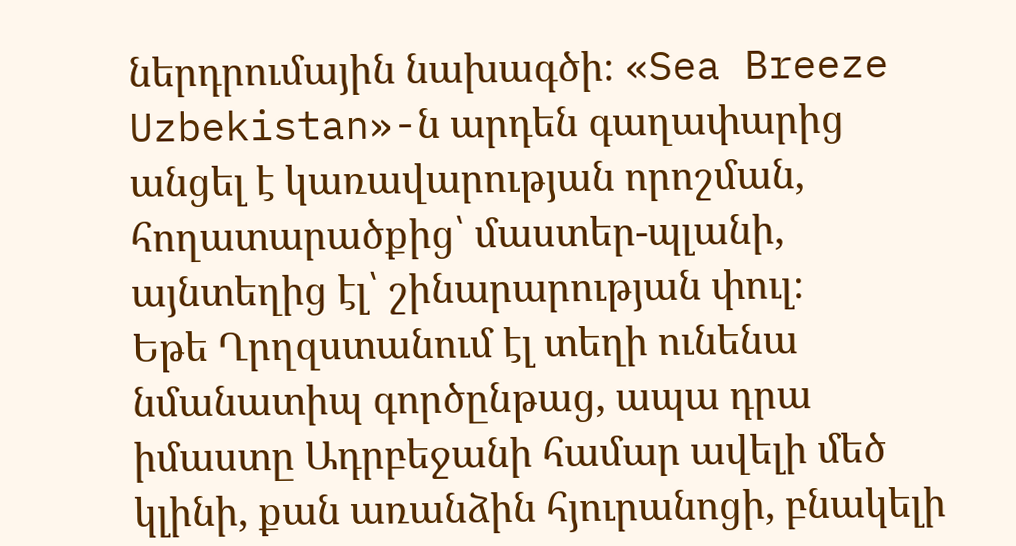ներդրումային նախագծի։ «Sea Breeze Uzbekistan»-ն արդեն գաղափարից անցել է կառավարության որոշման, հողատարածքից՝ մաստեր-պլանի, այնտեղից էլ՝ շինարարության փուլ։
Եթե Ղրղզստանում էլ տեղի ունենա նմանատիպ գործընթաց, ապա դրա իմաստը Ադրբեջանի համար ավելի մեծ կլինի, քան առանձին հյուրանոցի, բնակելի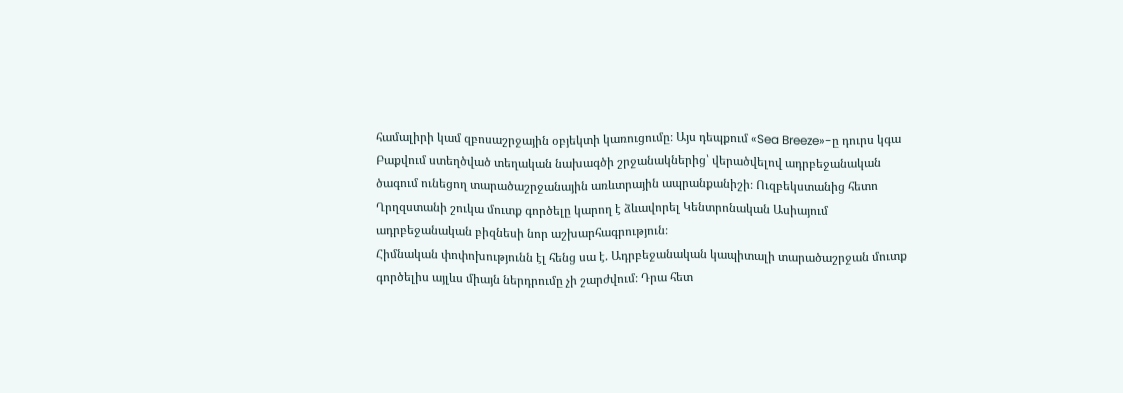համալիրի կամ զբոսաշրջային օբյեկտի կառուցումը։ Այս դեպքում «Sea Breeze»-ը դուրս կգա Բաքվում ստեղծված տեղական նախագծի շրջանակներից՝ վերածվելով ադրբեջանական ծագում ունեցող տարածաշրջանային առևտրային ապրանքանիշի։ Ուզբեկստանից հետո Ղրղզստանի շուկա մուտք գործելը կարող է ձևավորել Կենտրոնական Ասիայում ադրբեջանական բիզնեսի նոր աշխարհագրություն։
Հիմնական փոփոխությունն էլ հենց սա է. Ադրբեջանական կապիտալի տարածաշրջան մուտք գործելիս այլևս միայն ներդրումը չի շարժվում։ Դրա հետ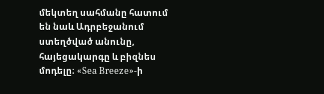մեկտեղ սահմանը հատում են նաև Ադրբեջանում ստեղծված անունը, հայեցակարգը և բիզնես մոդելը։ «Sea Breeze»-ի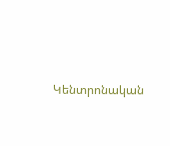Կենտրոնական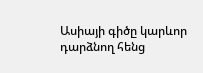Ասիայի գիծը կարևոր դարձնող հենց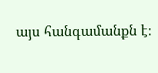այս հանգամանքն է։